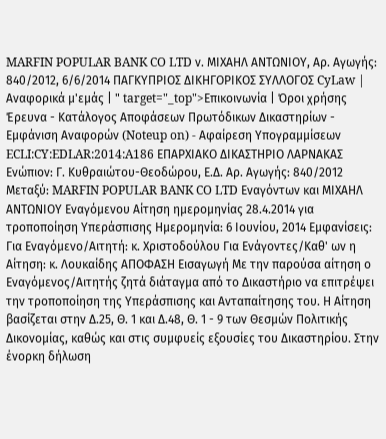MARFIN POPULAR BANK CO LTD ν. ΜΙΧΑΗΛ ΑΝΤΩΝΙΟΥ, Αρ. Αγωγής: 840/2012, 6/6/2014 ΠΑΓΚΥΠΡΙΟΣ ΔΙΚΗΓΟΡΙΚΟΣ ΣΥΛΛΟΓΟΣ CyLaw | Αναφορικά μ'εμάς | " target="_top">Επικοινωνία | Όροι χρήσης Έρευνα - Κατάλογος Αποφάσεων Πρωτόδικων Δικαστηρίων - Εμφάνιση Αναφορών (Noteup on) - Αφαίρεση Υπογραμμίσεων ECLI:CY:EDLAR:2014:A186 ΕΠΑΡΧΙΑΚΟ ΔΙΚΑΣΤΗΡΙΟ ΛΑΡΝΑΚΑΣ Ενώπιον: Γ. Κυθραιώτου-Θεοδώρου, Ε.Δ. Αρ. Αγωγής: 840/2012 Μεταξύ: MARFIN POPULAR BANK CO LTD Εναγόντων και ΜΙΧΑΗΛ ΑΝΤΩΝΙΟΥ Εναγόμενου Αίτηση ημερομηνίας 28.4.2014 για τροποποίηση Υπεράσπισης Ημερομηνία: 6 Ιουνίου, 2014 Εμφανίσεις: Για Εναγόμενο/Αιτητή: κ. Χριστοδούλου Για Ενάγοντες/Καθ' ων η Αίτηση: κ. Λουκαίδης ΑΠΟΦΑΣΗ Εισαγωγή Με την παρούσα αίτηση ο Εναγόμενος/Αιτητής ζητά διάταγμα από το Δικαστήριο να επιτρέψει την τροποποίηση της Υπεράσπισης και Ανταπαίτησης του. Η Αίτηση βασίζεται στην Δ.25, Θ. 1 και Δ.48, Θ. 1 - 9 των Θεσμών Πολιτικής Δικονομίας, καθώς και στις συμφυείς εξουσίες του Δικαστηρίου. Στην ένορκη δήλωση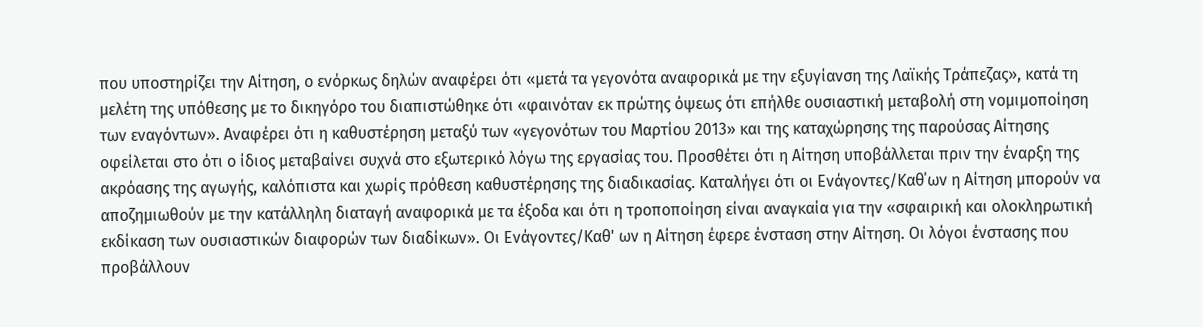που υποστηρίζει την Αίτηση, ο ενόρκως δηλών αναφέρει ότι «μετά τα γεγονότα αναφορικά με την εξυγίανση της Λαϊκής Τράπεζας», κατά τη μελέτη της υπόθεσης με το δικηγόρο του διαπιστώθηκε ότι «φαινόταν εκ πρώτης όψεως ότι επήλθε ουσιαστική μεταβολή στη νομιμοποίηση των εναγόντων». Αναφέρει ότι η καθυστέρηση μεταξύ των «γεγονότων του Μαρτίου 2013» και της καταχώρησης της παρούσας Αίτησης οφείλεται στο ότι ο ίδιος μεταβαίνει συχνά στο εξωτερικό λόγω της εργασίας του. Προσθέτει ότι η Αίτηση υποβάλλεται πριν την έναρξη της ακρόασης της αγωγής, καλόπιστα και χωρίς πρόθεση καθυστέρησης της διαδικασίας. Καταλήγει ότι οι Ενάγοντες/Καθ΄ων η Αίτηση μπορούν να αποζημιωθούν με την κατάλληλη διαταγή αναφορικά με τα έξοδα και ότι η τροποποίηση είναι αναγκαία για την «σφαιρική και ολοκληρωτική εκδίκαση των ουσιαστικών διαφορών των διαδίκων». Οι Ενάγοντες/Καθ' ων η Αίτηση έφερε ένσταση στην Αίτηση. Οι λόγοι ένστασης που προβάλλουν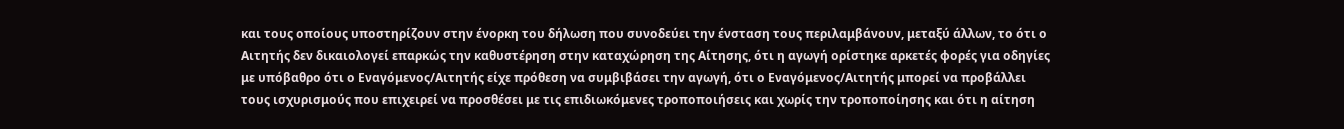και τους οποίους υποστηρίζουν στην ένορκη του δήλωση που συνοδεύει την ένσταση τους περιλαμβάνουν, μεταξύ άλλων, το ότι ο Αιτητής δεν δικαιολογεί επαρκώς την καθυστέρηση στην καταχώρηση της Αίτησης, ότι η αγωγή ορίστηκε αρκετές φορές για οδηγίες με υπόβαθρο ότι ο Εναγόμενος/Αιτητής είχε πρόθεση να συμβιβάσει την αγωγή, ότι ο Εναγόμενος/Αιτητής μπορεί να προβάλλει τους ισχυρισμούς που επιχειρεί να προσθέσει με τις επιδιωκόμενες τροποποιήσεις και χωρίς την τροποποίησης και ότι η αίτηση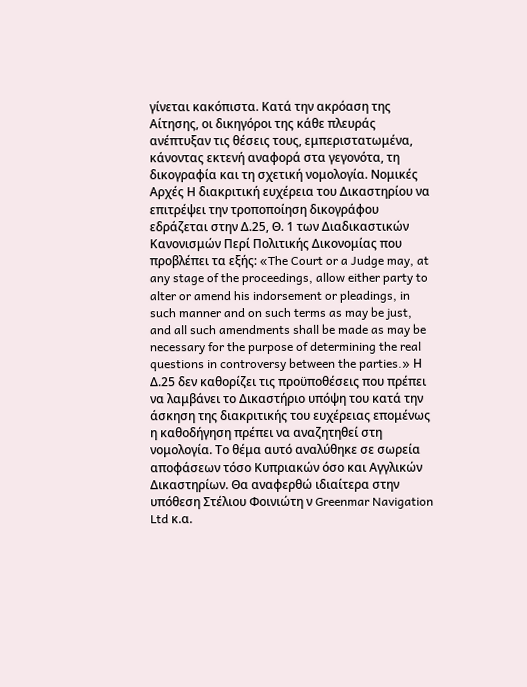γίνεται κακόπιστα. Κατά την ακρόαση της Αίτησης, οι δικηγόροι της κάθε πλευράς ανέπτυξαν τις θέσεις τους, εμπεριστατωμένα, κάνοντας εκτενή αναφορά στα γεγονότα, τη δικογραφία και τη σχετική νομολογία. Νομικές Αρχές Η διακριτική ευχέρεια του Δικαστηρίου να επιτρέψει την τροποποίηση δικογράφου εδράζεται στην Δ.25, Θ. 1 των Διαδικαστικών Κανονισμών Περί Πολιτικής Δικονομίας που προβλέπει τα εξής: «The Court or a Judge may, at any stage of the proceedings, allow either party to alter or amend his indorsement or pleadings, in such manner and on such terms as may be just, and all such amendments shall be made as may be necessary for the purpose of determining the real questions in controversy between the parties.» Η Δ.25 δεν καθορίζει τις προϋποθέσεις που πρέπει να λαμβάνει το Δικαστήριο υπόψη του κατά την άσκηση της διακριτικής του ευχέρειας επομένως η καθοδήγηση πρέπει να αναζητηθεί στη νομολογία. Το θέμα αυτό αναλύθηκε σε σωρεία αποφάσεων τόσο Κυπριακών όσο και Αγγλικών Δικαστηρίων. Θα αναφερθώ ιδιαίτερα στην υπόθεση Στέλιου Φοινιώτη ν Greenmar Navigation Ltd κ.α.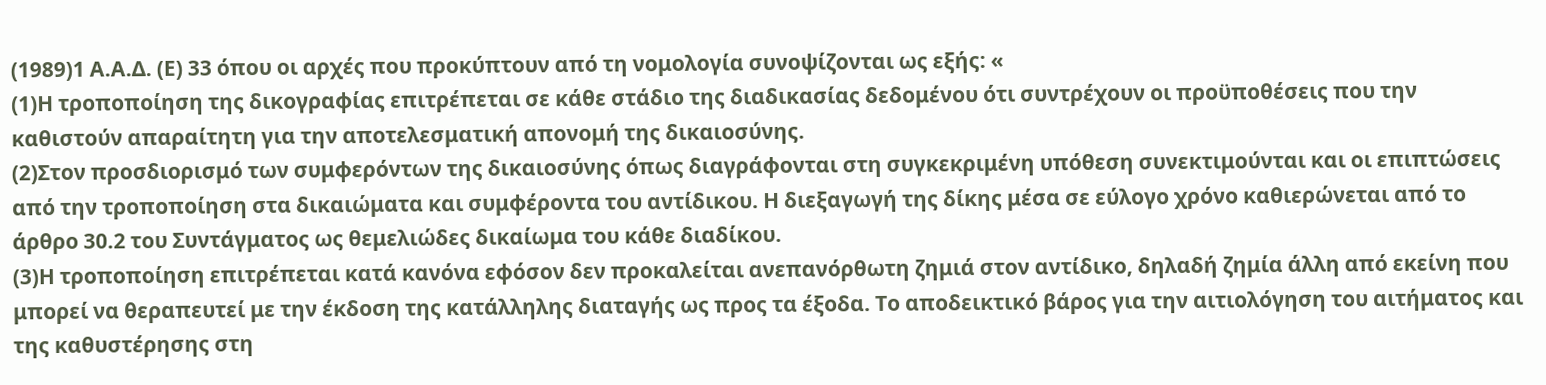(1989)1 Α.Α.Δ. (Ε) 33 όπου οι αρχές που προκύπτουν από τη νομολογία συνοψίζονται ως εξής: «
(1)Η τροποποίηση της δικογραφίας επιτρέπεται σε κάθε στάδιο της διαδικασίας δεδομένου ότι συντρέχουν οι προϋποθέσεις που την καθιστούν απαραίτητη για την αποτελεσματική απονομή της δικαιοσύνης.
(2)Στον προσδιορισμό των συμφερόντων της δικαιοσύνης όπως διαγράφονται στη συγκεκριμένη υπόθεση συνεκτιμούνται και οι επιπτώσεις από την τροποποίηση στα δικαιώματα και συμφέροντα του αντίδικου. Η διεξαγωγή της δίκης μέσα σε εύλογο χρόνο καθιερώνεται από το άρθρο 30.2 του Συντάγματος ως θεμελιώδες δικαίωμα του κάθε διαδίκου.
(3)Η τροποποίηση επιτρέπεται κατά κανόνα εφόσον δεν προκαλείται ανεπανόρθωτη ζημιά στον αντίδικο, δηλαδή ζημία άλλη από εκείνη που μπορεί να θεραπευτεί με την έκδοση της κατάλληλης διαταγής ως προς τα έξοδα. Το αποδεικτικό βάρος για την αιτιολόγηση του αιτήματος και της καθυστέρησης στη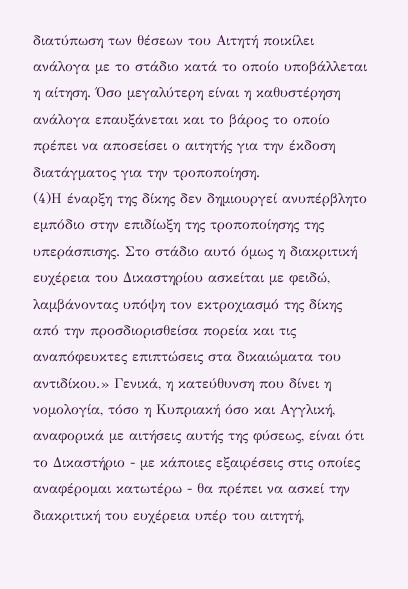διατύπωση των θέσεων του Αιτητή ποικίλει ανάλογα με το στάδιο κατά το οποίο υποβάλλεται η αίτηση. Όσο μεγαλύτερη είναι η καθυστέρηση ανάλογα επαυξάνεται και το βάρος το οποίο πρέπει να αποσείσει ο αιτητής για την έκδοση διατάγματος για την τροποποίηση.
(4)Η έναρξη της δίκης δεν δημιουργεί ανυπέρβλητο εμπόδιο στην επιδίωξη της τροποποίησης της υπεράσπισης. Στο στάδιο αυτό όμως η διακριτική ευχέρεια του Δικαστηρίου ασκείται με φειδώ, λαμβάνοντας υπόψη τον εκτροχιασμό της δίκης από την προσδιορισθείσα πορεία και τις αναπόφευκτες επιπτώσεις στα δικαιώματα του αντιδίκου.» Γενικά, η κατεύθυνση που δίνει η νομολογία, τόσο η Κυπριακή όσο και Αγγλική, αναφορικά με αιτήσεις αυτής της φύσεως, είναι ότι το Δικαστήριο - με κάποιες εξαιρέσεις στις οποίες αναφέρομαι κατωτέρω - θα πρέπει να ασκεί την διακριτική του ευχέρεια υπέρ του αιτητή,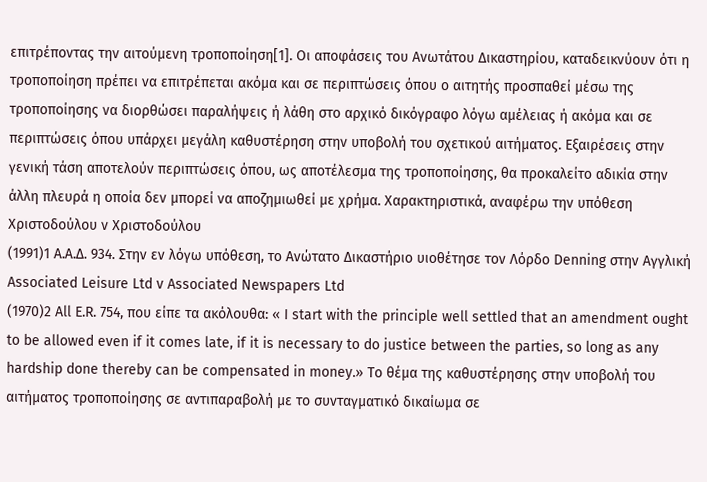επιτρέποντας την αιτούμενη τροποποίηση[1]. Οι αποφάσεις του Ανωτάτου Δικαστηρίου, καταδεικνύουν ότι η τροποποίηση πρέπει να επιτρέπεται ακόμα και σε περιπτώσεις όπου ο αιτητής προσπαθεί μέσω της τροποποίησης να διορθώσει παραλήψεις ή λάθη στο αρχικό δικόγραφο λόγω αμέλειας ή ακόμα και σε περιπτώσεις όπου υπάρχει μεγάλη καθυστέρηση στην υποβολή του σχετικού αιτήματος. Εξαιρέσεις στην γενική τάση αποτελούν περιπτώσεις όπου, ως αποτέλεσμα της τροποποίησης, θα προκαλείτο αδικία στην άλλη πλευρά η οποία δεν μπορεί να αποζημιωθεί με χρήμα. Χαρακτηριστικά, αναφέρω την υπόθεση Χριστοδούλου ν Χριστοδούλου
(1991)1 Α.Α.Δ. 934. Στην εν λόγω υπόθεση, το Ανώτατο Δικαστήριο υιοθέτησε τον Λόρδο Denning στην Αγγλική Associated Leisure Ltd v Associated Newspapers Ltd
(1970)2 All E.R. 754, που είπε τα ακόλουθα: « I start with the principle well settled that an amendment ought to be allowed even if it comes late, if it is necessary to do justice between the parties, so long as any hardship done thereby can be compensated in money.» Το θέμα της καθυστέρησης στην υποβολή του αιτήματος τροποποίησης σε αντιπαραβολή με το συνταγματικό δικαίωμα σε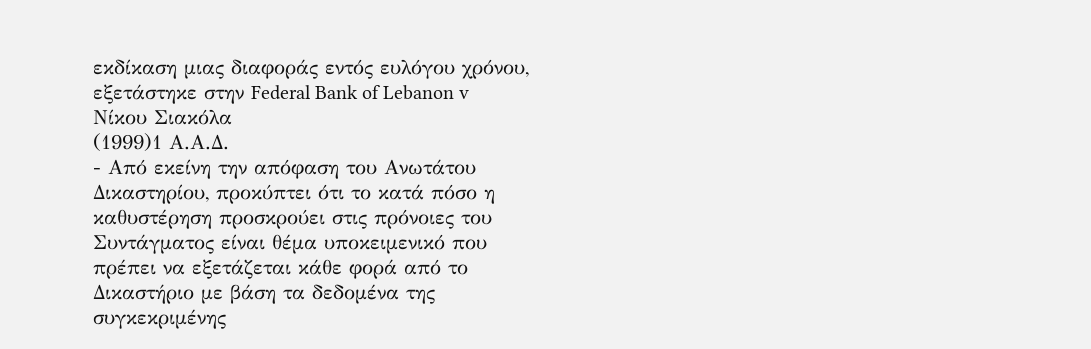εκδίκαση μιας διαφοράς εντός ευλόγου χρόνου, εξετάστηκε στην Federal Bank of Lebanon v Νίκου Σιακόλα
(1999)1 Α.Α.Δ.
- Από εκείνη την απόφαση του Ανωτάτου Δικαστηρίου, προκύπτει ότι το κατά πόσο η καθυστέρηση προσκρούει στις πρόνοιες του Συντάγματος είναι θέμα υποκειμενικό που πρέπει να εξετάζεται κάθε φορά από το Δικαστήριο με βάση τα δεδομένα της συγκεκριμένης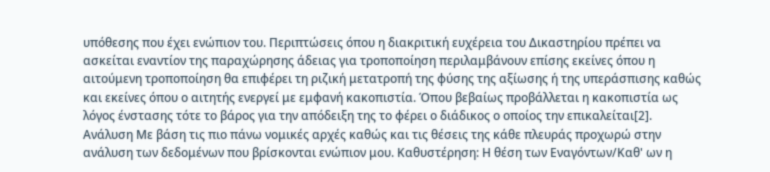υπόθεσης που έχει ενώπιον του. Περιπτώσεις όπου η διακριτική ευχέρεια του Δικαστηρίου πρέπει να ασκείται εναντίον της παραχώρησης άδειας για τροποποίηση περιλαμβάνουν επίσης εκείνες όπου η αιτούμενη τροποποίηση θα επιφέρει τη ριζική μετατροπή της φύσης της αξίωσης ή της υπεράσπισης καθώς και εκείνες όπου ο αιτητής ενεργεί με εμφανή κακοπιστία. Όπου βεβαίως προβάλλεται η κακοπιστία ως λόγος ένστασης τότε το βάρος για την απόδειξη της το φέρει ο διάδικος ο οποίος την επικαλείται[2]. Ανάλυση Με βάση τις πιο πάνω νομικές αρχές καθώς και τις θέσεις της κάθε πλευράς προχωρώ στην ανάλυση των δεδομένων που βρίσκονται ενώπιον μου. Καθυστέρηση: Η θέση των Εναγόντων/Καθ' ων η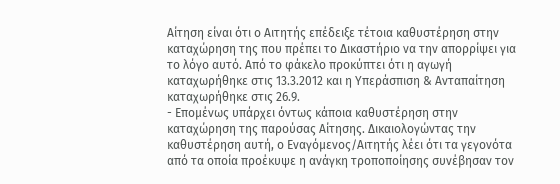Αίτηση είναι ότι ο Αιτητής επέδειξε τέτοια καθυστέρηση στην καταχώρηση της που πρέπει το Δικαστήριο να την απορρίψει για το λόγο αυτό. Από το φάκελο προκύπτει ότι η αγωγή καταχωρήθηκε στις 13.3.2012 και η Υπεράσπιση & Ανταπαίτηση καταχωρήθηκε στις 26.9.
- Επομένως υπάρχει όντως κάποια καθυστέρηση στην καταχώρηση της παρούσας Αίτησης. Δικαιολογώντας την καθυστέρηση αυτή, ο Εναγόμενος/Αιτητής λέει ότι τα γεγονότα από τα οποία προέκυψε η ανάγκη τροποποίησης συνέβησαν τον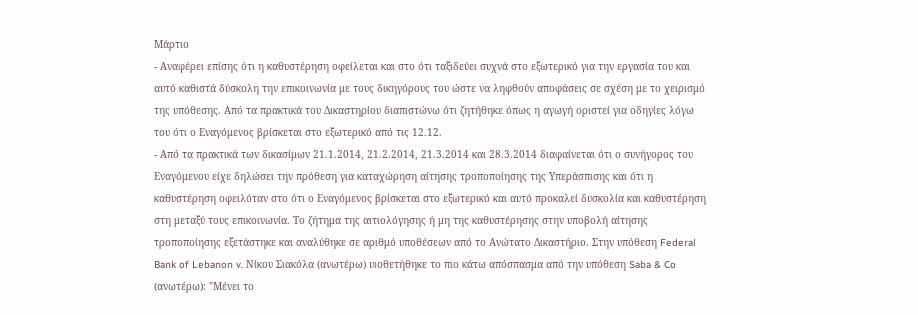Μάρτιο
- Αναφέρει επίσης ότι η καθυστέρηση οφείλεται και στο ότι ταξιδεύει συχνά στο εξωτερικό για την εργασία του και αυτό καθιστά δύσκολη την επικοινωνία με τους δικηγόρους του ώστε να ληφθούν αποφάσεις σε σχέση με το χειρισμό της υπόθεσης. Από τα πρακτικά του Δικαστηρίου διαπιστώνω ότι ζητήθηκε όπως η αγωγή οριστεί για οδηγίες λόγω του ότι ο Εναγόμενος βρίσκεται στο εξωτερικό από τις 12.12.
- Από τα πρακτικά των δικασίμων 21.1.2014, 21.2.2014, 21.3.2014 και 28.3.2014 διαφαίνεται ότι ο συνήγορος του Εναγόμενου είχε δηλώσει την πρόθεση για καταχώρηση αίτησης τροποποίησης της Υπεράσπισης και ότι η καθυστέρηση οφειλόταν στο ότι ο Εναγόμενος βρίσκεται στο εξωτερικό και αυτό προκαλεί δυσκολία και καθυστέρηση στη μεταξύ τους επικοινωνία. Το ζήτημα της αιτιολόγησης ή μη της καθυστέρησης στην υποβολή αίτησης τροποποίησης εξετάστηκε και αναλύθηκε σε αριθμό υποθέσεων από το Ανώτατο Δικαστήριο. Στην υπόθεση Federal Bank of Lebanon v. Νίκου Σιακόλα (ανωτέρω) υιοθετήθηκε το πιο κάτω απόσπασμα από την υπόθεση Saba & Co (ανωτέρω): "Μένει το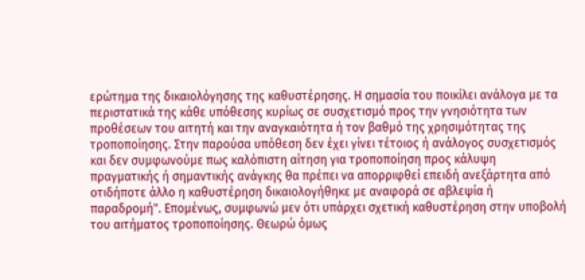ερώτημα της δικαιολόγησης της καθυστέρησης. Η σημασία του ποικίλει ανάλογα με τα περιστατικά της κάθε υπόθεσης κυρίως σε συσχετισμό προς την γνησιότητα των προθέσεων του αιτητή και την αναγκαιότητα ή τον βαθμό της χρησιμότητας της τροποποίησης. Στην παρούσα υπόθεση δεν έχει γίνει τέτοιος ή ανάλογος συσχετισμός και δεν συμφωνούμε πως καλόπιστη αίτηση για τροποποίηση προς κάλυψη πραγματικής ή σημαντικής ανάγκης θα πρέπει να απορριφθεί επειδή ανεξάρτητα από οτιδήποτε άλλο η καθυστέρηση δικαιολογήθηκε με αναφορά σε αβλεψία ή παραδρομή". Επομένως, συμφωνώ μεν ότι υπάρχει σχετική καθυστέρηση στην υποβολή του αιτήματος τροποποίησης. Θεωρώ όμως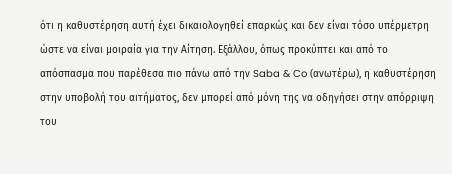ότι η καθυστέρηση αυτή έχει δικαιολογηθεί επαρκώς και δεν είναι τόσο υπέρμετρη ώστε να είναι μοιραία για την Αίτηση. Εξάλλου, όπως προκύπτει και από το απόσπασμα που παρέθεσα πιο πάνω από την Saba & Co (ανωτέρω), η καθυστέρηση στην υποβολή του αιτήματος, δεν μπορεί από μόνη της να οδηγήσει στην απόρριψη του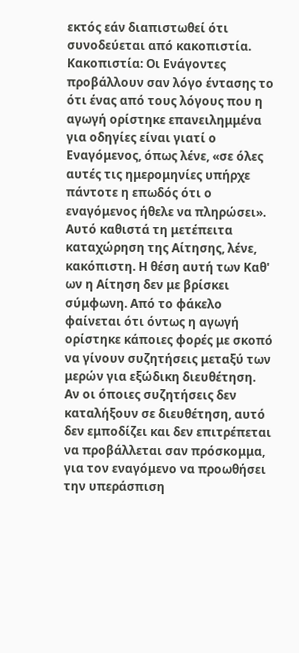εκτός εάν διαπιστωθεί ότι συνοδεύεται από κακοπιστία. Κακοπιστία: Οι Ενάγοντες προβάλλουν σαν λόγο έντασης το ότι ένας από τους λόγους που η αγωγή ορίστηκε επανειλημμένα για οδηγίες είναι γιατί ο Εναγόμενος, όπως λένε, «σε όλες αυτές τις ημερομηνίες υπήρχε πάντοτε η επωδός ότι ο εναγόμενος ήθελε να πληρώσει». Αυτό καθιστά τη μετέπειτα καταχώρηση της Αίτησης, λένε, κακόπιστη. Η θέση αυτή των Καθ' ων η Αίτηση δεν με βρίσκει σύμφωνη. Από το φάκελο φαίνεται ότι όντως η αγωγή ορίστηκε κάποιες φορές με σκοπό να γίνουν συζητήσεις μεταξύ των μερών για εξώδικη διευθέτηση. Αν οι όποιες συζητήσεις δεν καταλήξουν σε διευθέτηση, αυτό δεν εμποδίζει και δεν επιτρέπεται να προβάλλεται σαν πρόσκομμα, για τον εναγόμενο να προωθήσει την υπεράσπιση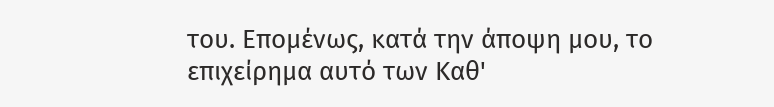του. Επομένως, κατά την άποψη μου, το επιχείρημα αυτό των Καθ'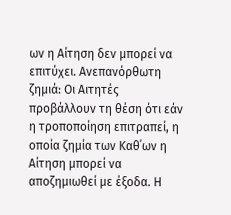ων η Αίτηση δεν μπορεί να επιτύχει. Ανεπανόρθωτη ζημιά: Οι Αιτητές προβάλλουν τη θέση ότι εάν η τροποποίηση επιτραπεί, η οποία ζημία των Καθ΄ων η Αίτηση μπορεί να αποζημιωθεί με έξοδα. Η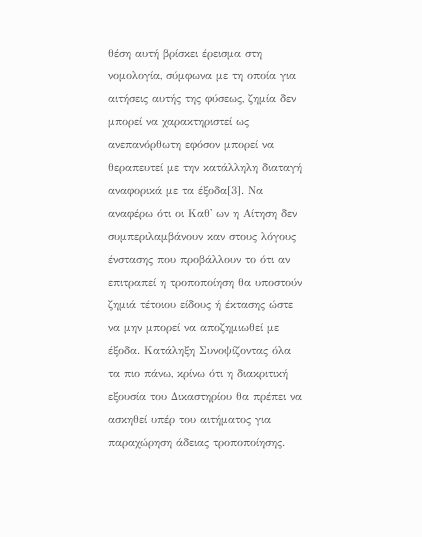θέση αυτή βρίσκει έρεισμα στη νομολογία, σύμφωνα με τη οποία για αιτήσεις αυτής της φύσεως, ζημία δεν μπορεί να χαρακτηριστεί ως ανεπανόρθωτη εφόσον μπορεί να θεραπευτεί με την κατάλληλη διαταγή αναφορικά με τα έξοδα[3]. Να αναφέρω ότι οι Καθ' ων η Αίτηση δεν συμπεριλαμβάνουν καν στους λόγους ένστασης που προβάλλουν το ότι αν επιτραπεί η τροποποίηση θα υποστούν ζημιά τέτοιου είδους ή έκτασης ώστε να μην μπορεί να αποζημιωθεί με έξοδα. Κατάληξη Συνοψίζοντας όλα τα πιο πάνω, κρίνω ότι η διακριτική εξουσία του Δικαστηρίου θα πρέπει να ασκηθεί υπέρ του αιτήματος για παραχώρηση άδειας τροποποίησης.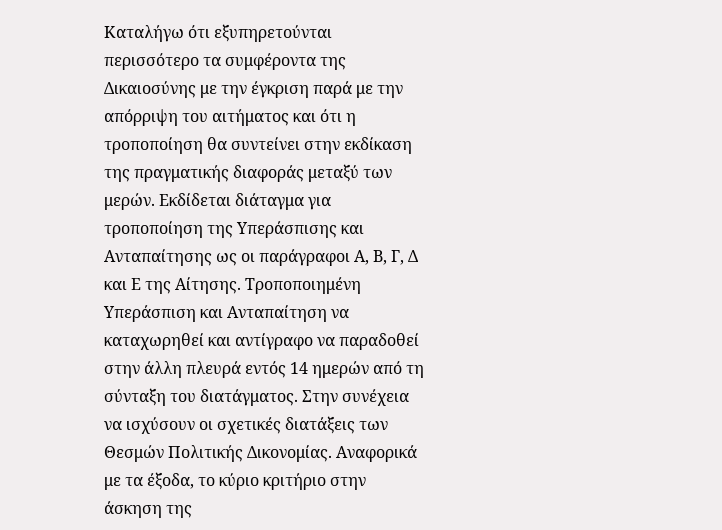Καταλήγω ότι εξυπηρετούνται περισσότερο τα συμφέροντα της Δικαιοσύνης με την έγκριση παρά με την απόρριψη του αιτήματος και ότι η τροποποίηση θα συντείνει στην εκδίκαση της πραγματικής διαφοράς μεταξύ των μερών. Εκδίδεται διάταγμα για τροποποίηση της Υπεράσπισης και Ανταπαίτησης ως οι παράγραφοι Α, Β, Γ, Δ και Ε της Αίτησης. Τροποποιημένη Υπεράσπιση και Ανταπαίτηση να καταχωρηθεί και αντίγραφο να παραδοθεί στην άλλη πλευρά εντός 14 ημερών από τη σύνταξη του διατάγματος. Στην συνέχεια να ισχύσουν οι σχετικές διατάξεις των Θεσμών Πολιτικής Δικονομίας. Αναφορικά με τα έξοδα, το κύριο κριτήριο στην άσκηση της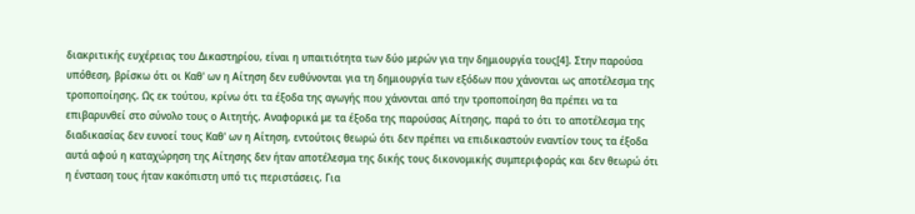διακριτικής ευχέρειας του Δικαστηρίου, είναι η υπαιτιότητα των δύο μερών για την δημιουργία τους[4]. Στην παρούσα υπόθεση, βρίσκω ότι οι Καθ' ων η Αίτηση δεν ευθύνονται για τη δημιουργία των εξόδων που χάνονται ως αποτέλεσμα της τροποποίησης. Ως εκ τούτου, κρίνω ότι τα έξοδα της αγωγής που χάνονται από την τροποποίηση θα πρέπει να τα επιβαρυνθεί στο σύνολο τους ο Αιτητής. Αναφορικά με τα έξοδα της παρούσας Αίτησης, παρά το ότι το αποτέλεσμα της διαδικασίας δεν ευνοεί τους Καθ' ων η Αίτηση, εντούτοις θεωρώ ότι δεν πρέπει να επιδικαστούν εναντίον τους τα έξοδα αυτά αφού η καταχώρηση της Αίτησης δεν ήταν αποτέλεσμα της δικής τους δικονομικής συμπεριφοράς και δεν θεωρώ ότι η ένσταση τους ήταν κακόπιστη υπό τις περιστάσεις. Για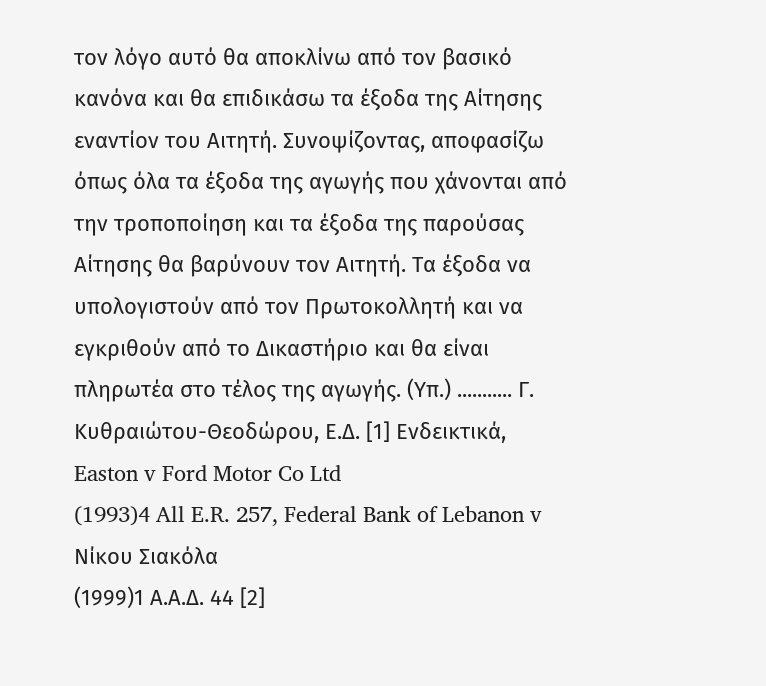τον λόγο αυτό θα αποκλίνω από τον βασικό κανόνα και θα επιδικάσω τα έξοδα της Αίτησης εναντίον του Αιτητή. Συνοψίζοντας, αποφασίζω όπως όλα τα έξοδα της αγωγής που χάνονται από την τροποποίηση και τα έξοδα της παρούσας Αίτησης θα βαρύνουν τον Αιτητή. Τα έξοδα να υπολογιστούν από τον Πρωτοκολλητή και να εγκριθούν από το Δικαστήριο και θα είναι πληρωτέα στο τέλος της αγωγής. (Υπ.) ........... Γ. Κυθραιώτου-Θεοδώρου, Ε.Δ. [1] Ενδεικτικά, Easton v Ford Motor Co Ltd
(1993)4 All E.R. 257, Federal Bank of Lebanon v Νίκου Σιακόλα
(1999)1 Α.Α.Δ. 44 [2]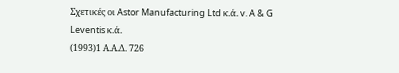Σχετικές οι Astor Manufacturing Ltd κ.ά. v. A & G Leventis κ.ά.
(1993)1 Α.Α.Δ. 726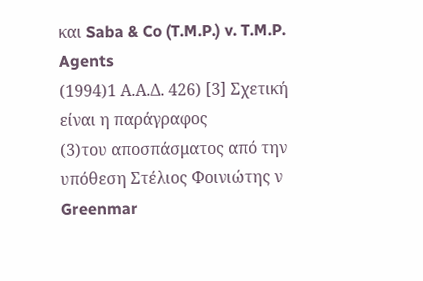και Saba & Co (T.M.P.) v. T.M.P. Agents
(1994)1 Α.Α.Δ. 426) [3] Σχετική είναι η παράγραφος
(3)του αποσπάσματος από την υπόθεση Στέλιος Φοινιώτης ν Greenmar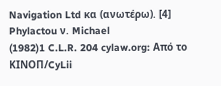Navigation Ltd κα (ανωτέρω). [4] Phylactou ν. Michael
(1982)1 C.L.R. 204 cylaw.org: Από το ΚΙΝOΠ/CyLii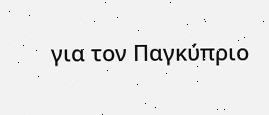για τον Παγκύπριο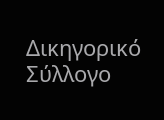Δικηγορικό Σύλλογο